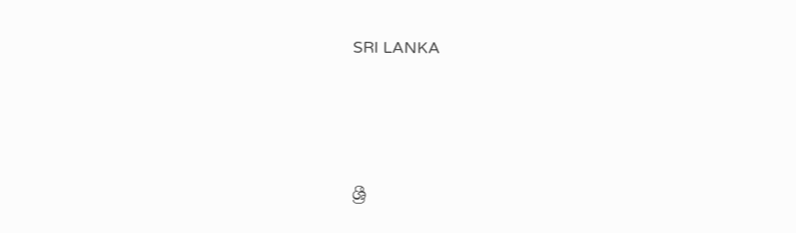SRI LANKA




ශ්‍රී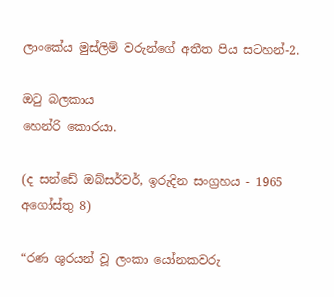ලාංකේය මුස්ලිම් වරුන්ගේ අතීත පිය සටහන්-2.

ඔටු බලකාය
හෙන්රි කොරයා.

(ද සන්ඩේ ඔබ්සර්වර්, ඉරුදින සංග්‍රහය - 1965 අගෝස්තු 8)

“රණ ශුරයන් වූ ලංකා යෝනකවරු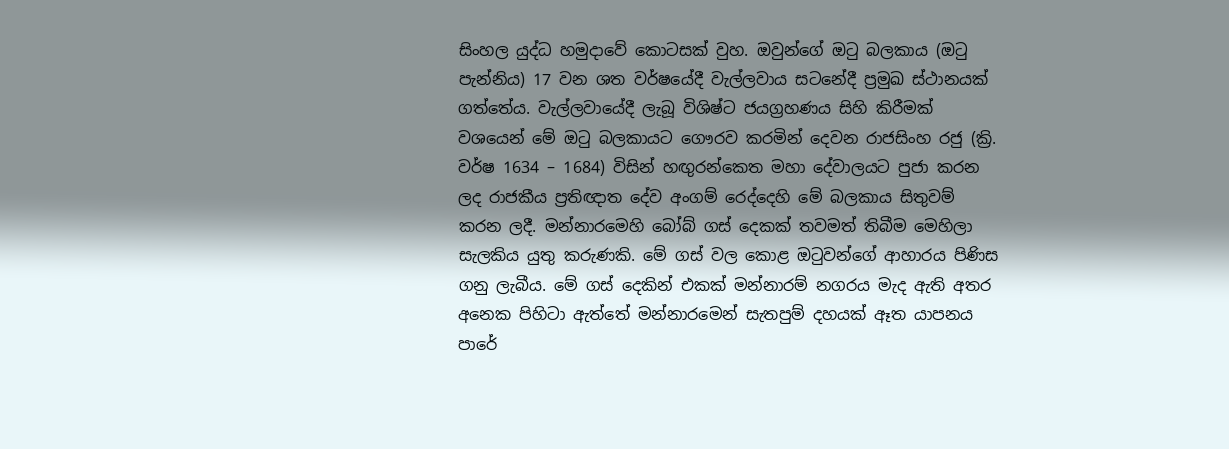සිංහල යුද්ධ හමුදාවේ කොටසක් වුහ. ඔවුන්ගේ ඔටු බලකාය (ඔටු පැන්නිය) 17 වන ශත වර්ෂයේදී වැල්ලවාය සටනේදී ප්‍රමුඛ ස්ථානයක් ගත්තේය. වැල්ලවායේදී ලැබූ විශිෂ්ට ජයග්‍රහණය සිහි කිරීමක් වශයෙන් මේ ඔටු බලකායට ගෞරව කරමින් දෙවන රාජසිංහ රජු (ක්‍රි. වර්ෂ 1634 – 1684) විසින් හඟුරන්කෙත මහා දේවාලයට පුජා කරන ලද රාජකීය ප්‍රතිඥාත දේව අංගම් රෙද්දෙහි මේ බලකාය සිතුවම් කරන ලදී. මන්නාරමෙහි බෝබ් ගස් දෙකක් තවමත් තිබීම මෙහිලා සැලකිය යුතු කරුණකි. මේ ගස් වල කොළ ඔටුවන්ගේ ආහාරය පිණිස ගනු ලැබීය. මේ ගස් දෙකින් එකක් මන්නාරම් නගරය මැද ඇති අතර අනෙක පිහිටා ඇත්තේ මන්නාරමෙන් සැතපුම් දහයක් ඈත යාපනය පාරේ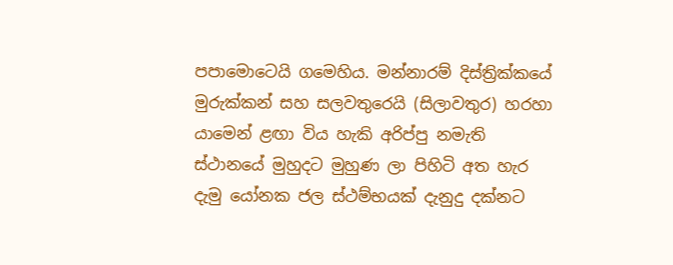පපාමොටෙයි ගමෙහිය. මන්නාරම් දිස්ත්‍රික්කයේ මුරුක්කන් සහ සලවතුරෙයි (සිලාවතුර) හරහා යාමෙන් ළඟා විය හැකි අරිප්පු නමැති ස්ථානයේ මුහුදට මුහුණ ලා පිහිටි අත හැර දැමු යෝනක ජල ස්ථම්භයක් දැනුදු දක්නට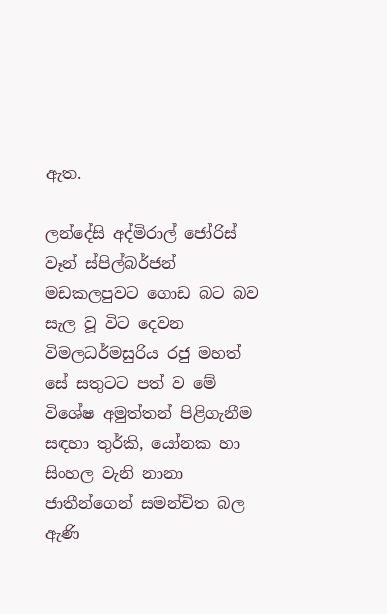ඇත.

ලන්දේසි අද්මිරාල් ජෝරිස්‌ වෑන් ස්පිල්බර්ජන් මඩකලපුවට ගොඩ බට බව සැල වූ විට දෙවන විමලධර්මසුරිය රජු මහත් සේ සතුටට පත් ව මේ විශේෂ අමුත්තන් පිළිගැනීම සඳහා තුර්කි, යෝනක හා සිංහල වැනි නානා ජාතීන්ගෙන් සමන්චිත බල ඇණි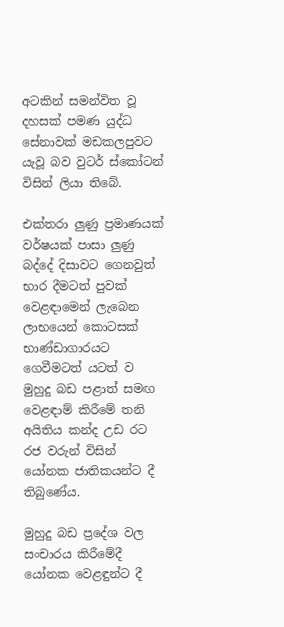අටකින් සමන්විත වූ දහසක් පමණ යුද්ධ සේනාවක් මඩකලපුවට යැවූ බව වුටර් ස්කෝටන් විසින් ලියා තිබේ.

එක්තරා ලුණු ප්‍රමාණයක් වර්ෂයක් පාසා ලුණු බද්දේ දිසාවට ගෙනවුත් භාර දීමටත් පුවක්  වෙළඳාමෙන් ලැබෙන ලාභයෙන් කොටසක් භාණ්ඩාගාරයට ගෙවීමටත් යටත් ව මුහුදු බඩ පළාත් සමඟ වෙළඳාම් කිරීමේ තනි අයිතිය කන්ද උඩ රට රජ වරුන් විසින් යෝනක ජාතිකයන්ට දී තිබුණේය.

මුහුදු බඩ ප්‍රදේශ වල සංචාරය කිරීමේදී යෝනක වෙළඳුන්ට දී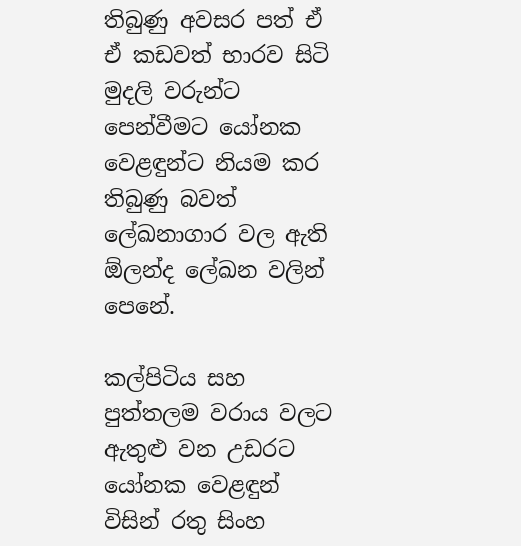තිබුණු අවසර පත් ඒ ඒ කඩවත් භාරව සිටි මුදලි වරුන්ට පෙන්වීමට යෝනක වෙළඳුන්ට නියම කර තිබුණු බවත් ලේඛනාගාර වල ඇති ඕලන්ද ලේඛන වලින් පෙනේ.

කල්පිටිය සහ පුත්තලම වරාය වලට ඇතුළු වන උඩරට යෝනක වෙළඳුන් විසින් රතු සිංහ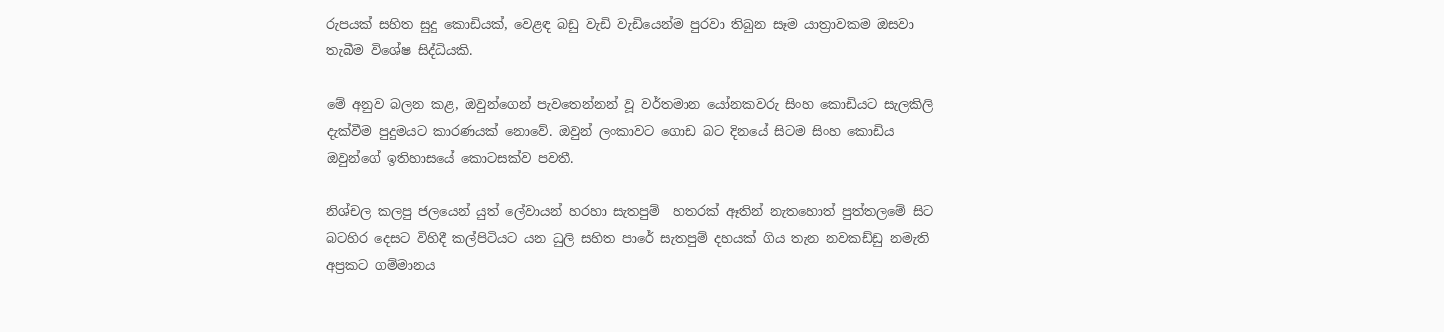රුපයක් සහිත සුදු කොඩියක්, වෙළඳ බඩු වැඩි වැඩියෙන්ම පුරවා තිබුන සෑම යාත්‍රාවකම ඔසවා තැබීම විශේෂ සිද්ධියකි.

මේ අනුව බලන කළ, ඔවුන්ගෙන් පැවතෙන්නන් වූ වර්තමාන යෝනකවරු සිංහ කොඩියට සැලකිලි දැක්වීම පුදුමයට කාරණයක් නොවේ. ඔවුන් ලංකාවට ගොඩ බට දිනයේ සිටම සිංහ කොඩිය ඔවුන්ගේ ඉතිහාසයේ කොටසක්ව පවතී.

නිශ්චල කලපු ජලයෙන් යුත් ලේවායන් හරහා සැතපුම්  හතරක් ඈතින් නැතහොත් පුත්තලමේ සිට බටහිර දෙසට විහිදී කල්පිටියට යන ධුලි සහිත පාරේ සැතපුම් දහයක් ගිය තැන නවකඩ්ඩු නමැති අප්‍රකට ගම්මානය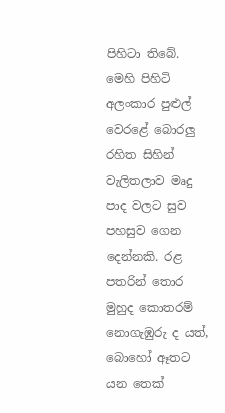පිහිටා තිබේ. මෙහි පිහිටි අලංකාර පුළුල් වෙරළේ බොරලු රහිත සිහින් වැලිතලාව මෘදු පාද වලට සුව පහසුව ගෙන දෙන්නකි. රළ පතරින් තොර මුහුද කොතරම් නොගැඹුරු ද යත්, බොහෝ ඈතට යන තෙක්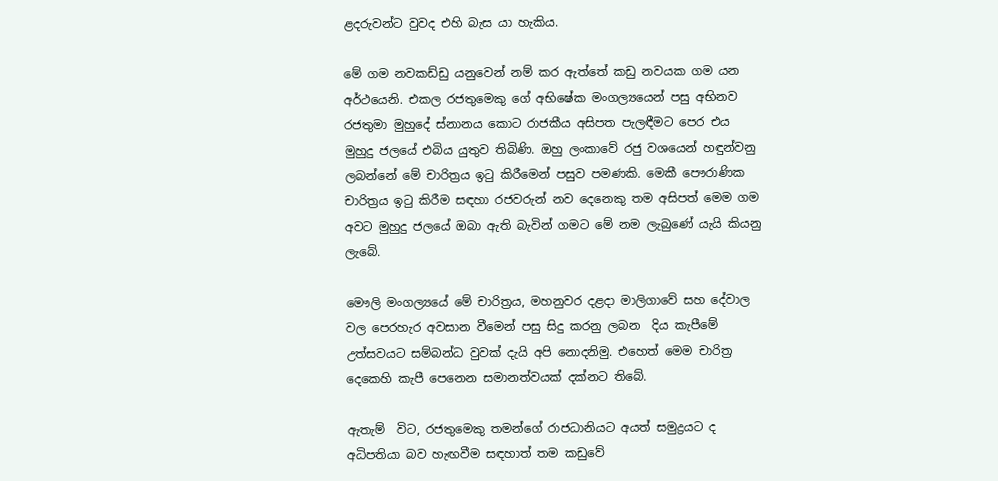ළදරුවන්ට වුවද එහි බැස යා හැකිය.

මේ ගම නවකඩ්ඩු යනුවෙන් නම් කර ඇත්තේ කඩු නවයක ගම යන අර්ථයෙනි. එකල රජතුමෙකු ගේ අභිෂේක මංගල්‍යයෙන් පසු අභිනව රජතුමා මුහුදේ ස්නානය කොට රාජකීය අසිපත පැලඳීමට පෙර එය මුහුදු ජලයේ එබිය යුතුව තිබිණි. ඔහු ලංකාවේ රජු වශයෙන් හඳුන්වනු ලබන්නේ මේ චාරිත්‍රය ඉටු කිරීමෙන් පසුව පමණකි. මෙකී පෞරාණික චාරිත්‍රය ඉටු කිරීම සඳහා රජවරුන් නව දෙනෙකු තම අසිපත් මෙම ගම අවට මුහුදු ජලයේ ඔබා ඇති බැවින් ගමට මේ නම ලැබුණේ යැයි කියනු ලැබේ.

මෞලි මංගල්‍යයේ මේ චාරිත්‍රය, මහනුවර දළදා මාලිගාවේ සහ දේවාල වල පෙරහැර අවසාන වීමෙන් පසු සිදු කරනු ලබන  දිය කැපීමේ උත්සවයට සම්බන්ධ වුවක් දැයි අපි නොදනිමු. එහෙත් මෙම චාරිත්‍ර දෙකෙහි කැපී පෙනෙන සමානත්වයක් දක්නට තිබේ.

ඇතැම්  විට, රජතුමෙකු තමන්ගේ රාජධානියට අයත් සමුද්‍රයට ද අධිපතියා බව හැඟවීම සඳහාත් තම කඩුවේ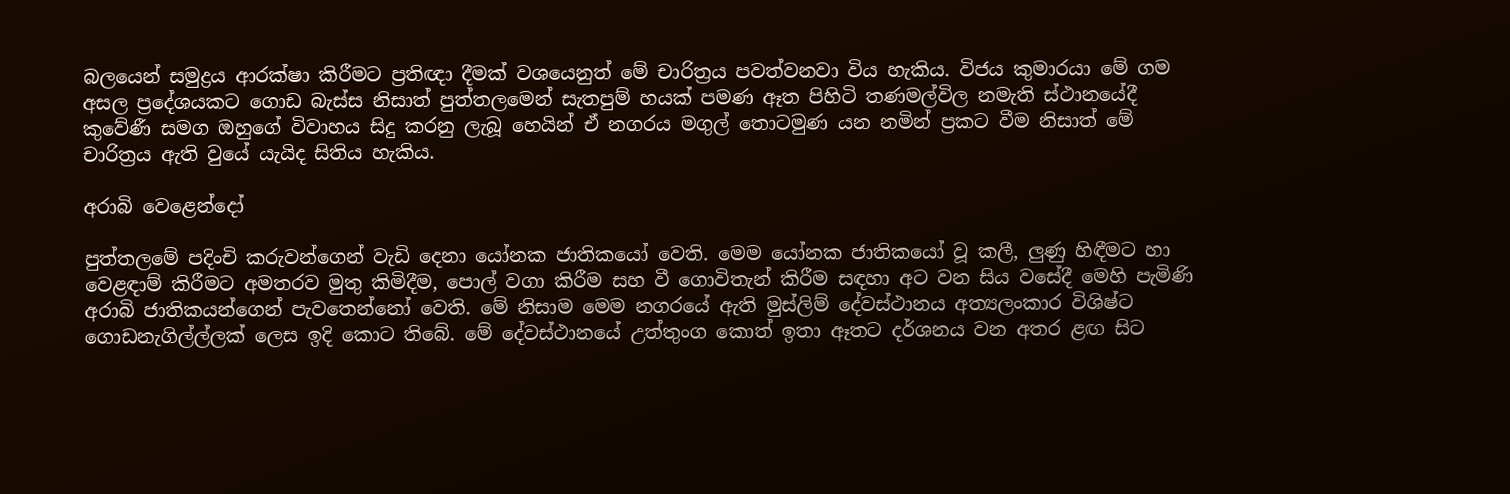බලයෙන් සමුද්‍රය ආරක්ෂා කිරීමට ප්‍රතිඥා දීමක් වශයෙනුත් මේ චාරිත්‍රය පවත්වනවා විය හැකිය. විජය කුමාරයා මේ ගම අසල ප්‍රදේශයකට ගොඩ බැස්ස නිසාත් පුත්තලමෙන් සැතපුම් හයක් පමණ ඈත පිහිටි තණමල්විල නමැති ස්ථානයේදී කුවේණී සමග ඔහුගේ විවාහය සිදු කරනු ලැබූ හෙයින් ඒ නගරය මගුල් තොටමුණ යන නමින් ප්‍රකට වීම නිසාත් මේ චාරිත්‍රය ඇති වුයේ යැයිද සිතිය හැකිය.

අරාබි වෙළෙන්දෝ

පුත්තලමේ පදිංචි කරුවන්ගෙන් වැඩි දෙනා යෝනක ජාතිකයෝ වෙති. මෙම යෝනක ජාතිකයෝ වූ කලී, ලුණු හිඳීමට හා වෙළඳාම් කිරීමට අමතරව මුතු කිමිදීම, පොල් වගා කිරීම සහ වී ගොවිතැන් කිරීම සඳහා අට වන සිය වසේදී මෙහි පැමිණි අරාබි ජාතිකයන්ගෙන් පැවතෙන්නෝ වෙති. මේ නිසාම මෙම නගරයේ ඇති මුස්ලිම් දේවස්ථානය අත්‍යලංකාර විශිෂ්ට ගොඩනැගිල්ල්ලක් ලෙස ඉදි කොට තිබේ. මේ දේවස්ථානයේ උත්තුංග කොත් ඉතා ඈතට දර්ශනය වන අතර ළඟ සිට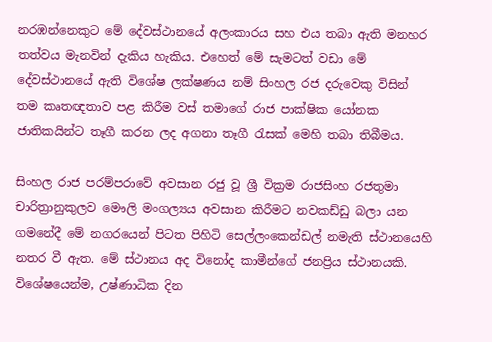නරඹන්නෙකුට මේ දේවස්ථානයේ අලංකාරය සහ එය තබා ඇති මනහර තත්වය මැනවින් දැකිය හැකිය. එහෙත් මේ සැමටත් වඩා මේ දේවස්ථානයේ ඇති විශේෂ ලක්ෂණය නම් සිංහල රජ දරුවෙකු විසින් තම කෘතඥතාව පළ කිරීම වස් තමාගේ රාජ පාක්ෂික යෝනක ජාතිකයින්ට තෑගී කරන ලද අගනා තෑගී රැසක් මෙහි තබා තිබීමය.

සිංහල රාජ පරම්පරාවේ අවසාන රජු වූ ශ්‍රී වික්‍රම රාජසිංහ රජතුමා චාරිත්‍රානුකුලව මෞලි මංගල්‍යය අවසාන කිරීමට නවකඩ්ඩු බලා යන ගමනේදී මේ නගරයෙන් පිටත පිහිටි සෙල්ලංකෙන්ඩල් නමැති ස්ථානයෙහි නතර වී ඇත. මේ ස්ථානය අද විනෝද කාමීන්ගේ ජනප්‍රිය ස්ථානයකි. විශේෂයෙන්ම, උෂ්ණාධික දින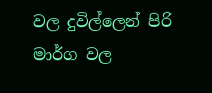වල දුවිල්ලෙන් පිරි මාර්ග වල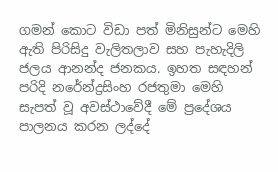ගමන් කොට විඩා පත් මිනිසුන්ට මෙහි ඇති පිරිසිදු වැලිතලාව සහ පැහැදිලි ජලය ආනන්ද ජනකය. ඉහත සඳහන් පරිදි නරේන්ද්‍රසිංහ රජතුමා මෙහි සැපත් වූ අවස්ථාවේදී මේ ප්‍රදේශය පාලනය කරන ලද්දේ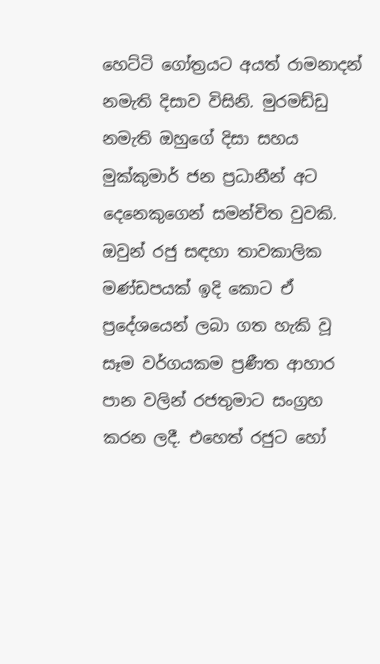හෙට්ටි ගෝත්‍රයට අයත් රාමනාදන් නමැති දිසාව විසිනි. මුරමඩ්ඩු නමැති ඔහුගේ දිසා සහය මුක්කුමාර් ජන ප්‍රධානීන් අට දෙනෙකුගෙන් සමන්චිත වුවකි. ඔවුන් රජු සඳහා තාවකාලික මණ්ඩපයක් ඉදි කොට ඒ ප්‍රදේශයෙන් ලබා ගත හැකි වූ සෑම වර්ගයකම ප්‍රණීත ආහාර පාන වලින් රජතුමාට සංග්‍රහ කරන ලදී. එහෙත් රජුට හෝ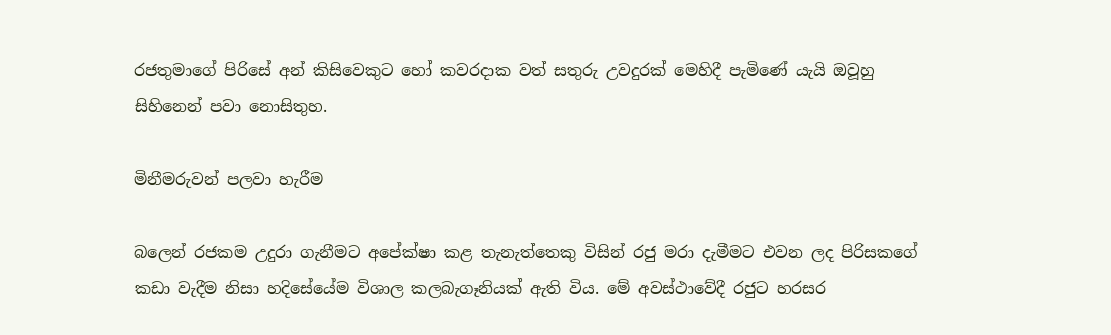රජතුමාගේ පිරිසේ අන් කිසිවෙකුට හෝ කවරදාක වත් සතුරු උවදුරක්‌ මෙහිදී පැමිණේ යැයි ඔවූහු සිහිනෙන් පවා නොසිතුහ.

මිනීමරුවන් පලවා හැරීම

බලෙන් රජකම උදුරා ගැනීමට අපේක්ෂා කළ තැනැත්තෙකු විසින් රජු මරා දැමීමට එවන ලද පිරිසකගේ කඩා වැදීම නිසා හදිසේයේම විශාල කලබැගෑනියක් ඇති විය. මේ අවස්ථාවේදී රජුට හරසර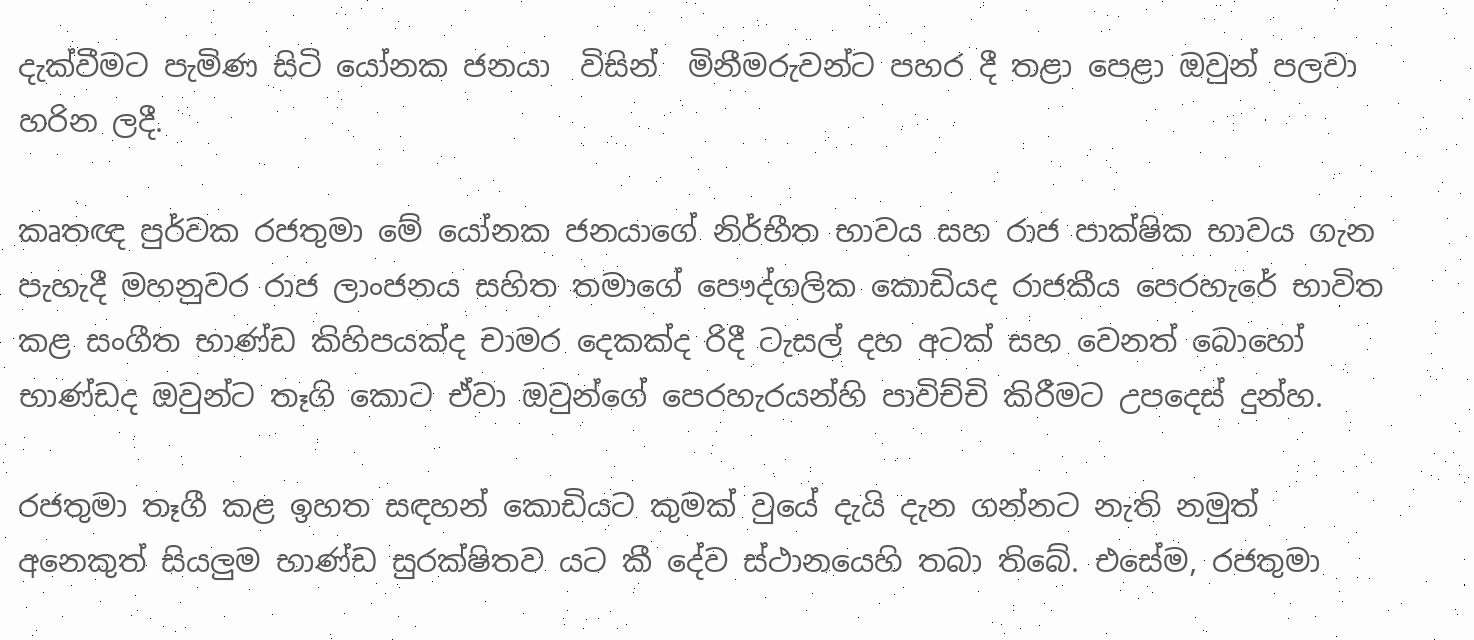දැක්වීමට පැමිණ සිටි යෝනක ජනයා  විසින්  මිනීමරුවන්ට පහර දී තළා පෙළා ඔවුන් පලවා හරින ලදී.

කෘතඥ පුර්වක රජතුමා මේ යෝනක ජනයාගේ නිර්භීත භාවය සහ රාජ පාක්ෂික භාවය ගැන පැහැදී මහනුවර රාජ ලාංජනය සහිත තමාගේ පෞද්ගලික කොඩියද රාජකීය පෙරහැරේ භාවිත කළ සංගීත භාණ්ඩ කිහිපයක්ද චාමර දෙකක්ද රිදී ටැසල් දහ අටක් සහ වෙනත් බොහෝ භාණ්ඩද ඔවුන්ට තෑගි කොට ඒවා ඔවුන්ගේ පෙරහැරයන්හි පාවිච්චි කිරීමට උපදෙස් දුන්හ.

රජතුමා තෑගී කළ ඉහත සඳහන් කොඩියට කුමක් වුයේ දැයි දැන ගන්නට නැති නමුත් අනෙකුත් සියලුම භාණ්ඩ සුරක්ෂිතව යට කී දේව ස්ථානයෙහි තබා තිබේ. එසේම, රජතුමා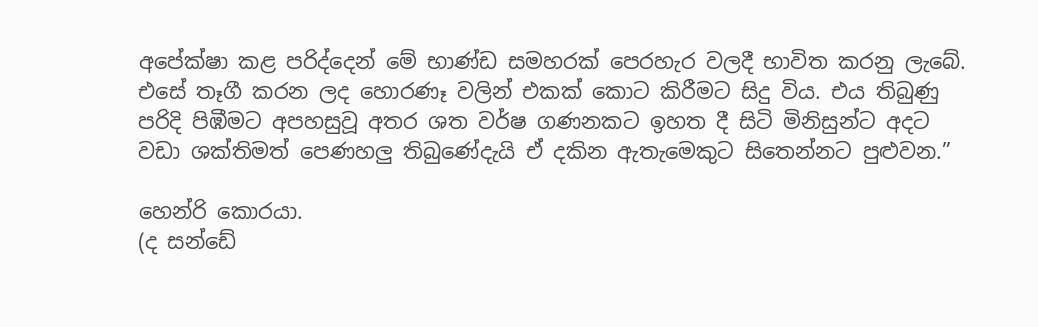අපේක්ෂා කළ පරිද්දෙන් මේ භාණ්ඩ සමහරක් පෙරහැර වලදී භාවිත කරනු ලැබේ. එසේ තෑගී කරන ලද හොරණෑ වලින් එකක් කොට කිරීමට සිදු විය. එය තිබුණු පරිදි පිඹීමට අපහසුවූ අතර ශත වර්ෂ ගණනකට ඉහත දී සිටි මිනිසුන්ට අදට වඩා ශක්තිමත් පෙණහලු තිබුණේදැයි ඒ දකින ඇතැමෙකුට සිතෙන්නට පුළුවන.”

හෙන්රි කොරයා.
(ද සන්ඩේ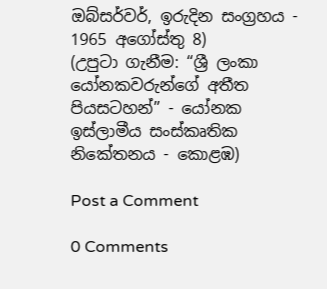ඔබ්සර්වර්, ඉරුදින සංග්‍රහය - 1965 අගෝස්තු 8)
(උපුටා ගැනීම: “ශ්‍රී ලංකා යෝනකවරුන්ගේ අතීත පියසටහන්” - යෝනක ඉස්ලාමීය සංස්කෘතික නිකේතනය - කොළඹ)

Post a Comment

0 Comments